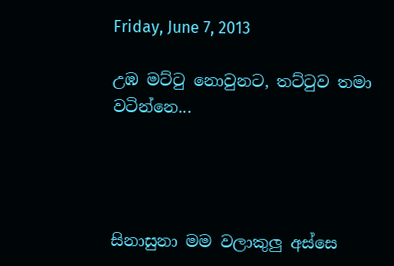Friday, June 7, 2013

උඹ මට්ටු නොවුනට, තට්ටුව තමා වටින්නෙ...




සිනාසුනා මම වලාකුලු අස්සෙ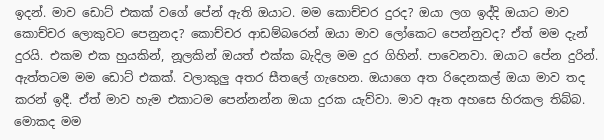ඉදන්. මාව ඩොට් එකක් වගේ පේන් ඇති ඔයාට. මම කොච්චර දුරද? ඔයා ලග ඉද්දි ඔයාට මාව කොච්චර ලොකුවට පෙනුනද? කොච්චර ආඩම්බරෙන් ඔයා මාව ලෝකෙට පෙන්නුවද? ඒත් මම දැන් දුරයි. එකම එක හුයකින්, නූලකින් ඔයත් එක්ක බැදිල මම දුර ගිහින්. පාවෙනවා. ඔයාට පේන දුරින්. ඇත්තටම මම ඩොට් එකක්. වලාකුලු අතර සීතලේ ගැහෙන. ඔයාගෙ අත රිදෙනකල් ඔයා මාව තද කරන් ඉදී. ඒත් මාව හැම එකාටම පෙන්නන්න ඔයා දුරක යැව්වා. මාව ඈත අහසෙ හිරකල තිබ්බ. මොකද මම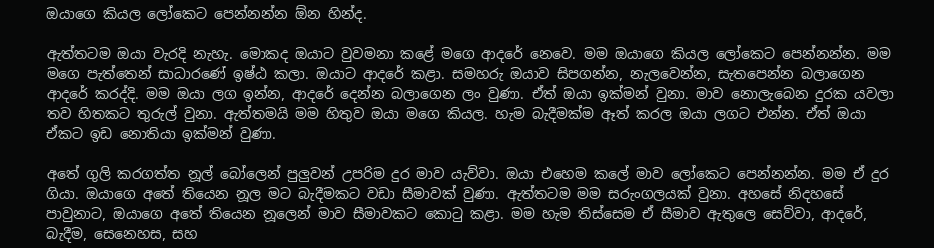ඔයාගෙ කියල ලෝකෙට පෙන්නන්න ඕන හින්ද.

ඇත්තටම ඔයා වැරදි නැහැ. මොකද ඔයාට වුවමනා කළේ මගෙ ආදරේ නෙවෙ. මම ඔයාගෙ කියල ලෝකෙට පෙන්නන්න. මම මගෙ පැත්තෙන් සාධාරණේ ඉෂ්ඨ කලා. ඔයාට ආදරේ කළා. සමහරු ඔයාව සිපගන්න, නැලවෙන්න, සැතපෙන්න බලාගෙන ආදරේ කරද්දි. මම ඔයා ලග ඉන්න, ආදරේ දෙන්න බලාගෙන ලං වුණා. ඒත් ඔයා ඉක්මන් වුනා. මාව නොලැබෙන දුරක යවලා තව හිතකට තුරුල් වුනා. ඇත්තමයි මම හිතුව ඔයා මගෙ කියල. හැම බැදීමක්ම ඈත් කරල ඔයා ලගට එන්න. ඒත් ඔයා ඒකට ඉඩ නොතියා ඉක්මන් වුණා.

අතේ ගුලි කරගත්ත නූල් බෝලෙන් පුලුවන් උපරිම දුර මාව යැව්වා. ඔයා එහෙම කලේ මාව ලෝකෙට පෙන්නන්න. මම ඒ දුර ගියා. ඔයාගෙ අතේ තියෙන නූල මට බැදීමකට වඩා සීමාවක් වුණා. ඇත්තටම මම සරුංගලයක් වුනා. අහසේ නිදහසේ පාවුනාට, ඔයාගෙ අතේ තියෙන නූලෙන් මාව සීමාවකට කොටු කළා. මම හැම තිස්සෙම ඒ සීමාව ඇතුලෙ සෙව්වා, ආදරේ, බැදීම, සෙනෙහස, සහ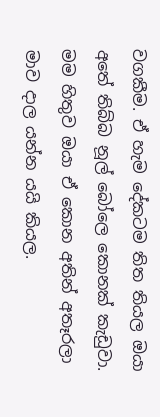වගකීම. ඒ හැම දේකටම තිත තියල ඔයා අතේ තිබ්බ නූල් බෝලෙ කොනක් කැඩුවා. මම හිතුව ඔයා ඒ කොන අතින් අතෑරලා මාව දාල යන්න යයි කියල.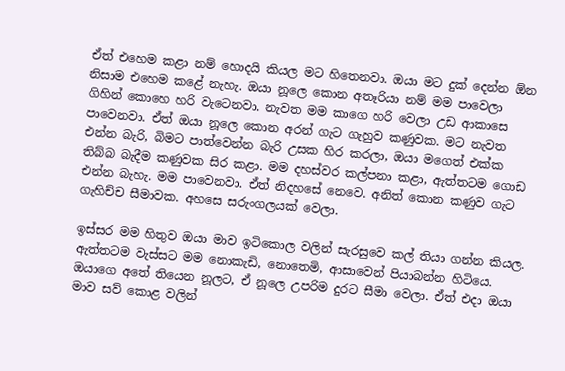ඒත් එහෙම කළා නම් හොදයි කියල මට හිතෙනවා. ඔයා මට දුක් දෙන්න ඕන නිසාම එහෙම කළේ නැහැ. ඔයා නූලෙ කොන අතෑරියා නම් මම පාවෙලා ගිහින් කොහෙ හරි වැටෙනවා. නැවත මම කාගෙ හරි වෙලා උඩ ආකාසෙ පාවෙනවා. ඒත් ඔයා නූලෙ කොන අරන් ගැට ගැහුව කණුවක. මට නැවත එන්න බැරි, බිමට පාත්වෙන්න බැරි උසක හිර කරලා, ඔයා මගෙත් එක්ක තිබ්බ බැදීම කණුවක සිර කළා. මම දහස්වර කල්පනා කළා, ඇත්තටම ගොඩ එන්න බැහැ. මම පාවෙනවා. ඒත් නිදහසේ නෙවෙ. අනිත් කොන කණුව ගැට ගැහිච්ච සීමාවක. අහසෙ සරුංගලයක් වෙලා.

ඉස්සර මම හිතුව ඔයා මාව ඉටිකොල වලින් සැරසුවෙ කල් තියා ගන්න කියල. ඇත්තටම වැස්සට මම නොකැඩි, නොතෙමි, ආසාවෙන් පියාබන්න හිටියෙ. ඔයාගෙ අතේ තියෙන නූලට, ඒ නූලෙ උපරිම දුරට සීමා වෙලා. ඒත් එදා ඔයා මාව සව් කොළ වලින්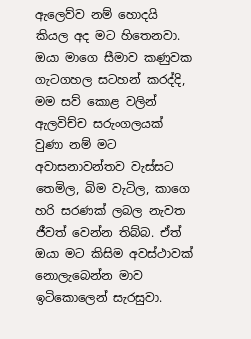ඇලෙව්ව නම් හොදයි කියල අද මට හිතෙනවා. ඔයා මාගෙ සීමාව කණුවක ගැටගහල සටහන් කරද්දි, මම සව් කොළ වලින් ඇලවිච්ච සරුංගලයක් වුණා නම් මට අවාසනාවන්තව වැස්සට තෙමිල, බිම වැටිල, කාගෙ හරි සරණක් ලබල නැවත ජීවත් වෙන්න තිබ්බ. ඒත් ඔයා මට කිසිම අවස්ථාවක් නොලැබෙන්න මාව ඉටිකොලෙන් සැරසුවා.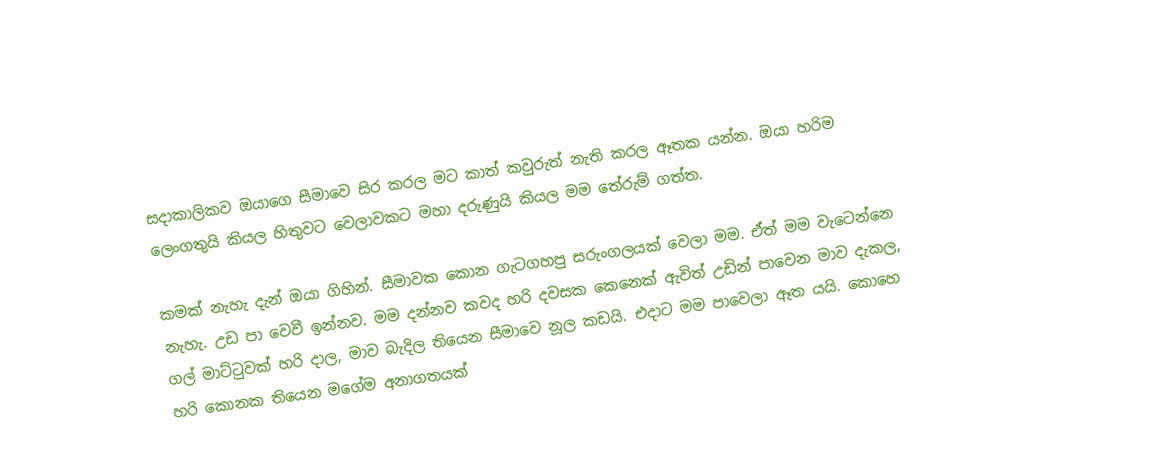සදාකාලිකව ඔයාගෙ සීමාවෙ සිර කරල මට කාත් කවුරුත් නැති කරල ඈතක යන්න. ඔයා හරිම ලෙංගතුයි කියල හිතුවට වෙලාවකට මහා දරුණුයි කියල මම තේරුම් ගත්ත.

කමක් නැහැ දැන් ඔයා ගිහින්. සීමාවක කොන ගැටගහපු සරුංගලයක් වෙලා මම. ඒත් මම වැටෙන්නෙ නැහැ. උඩ පා වෙවී ඉන්නව. මම දන්නව කවද හරි දවසක කෙනෙක් ඇවිත් උඩින් පාවෙන මාව දැකල, ගල් මාට්ටුවක් හරි දාල, මාව බැදිල තියෙන සීමාවෙ නූල කඩයි. එදාට මම පාවෙලා ඈත යයි. කොහෙ හරි කොනක තියෙන මගේම අනාගතයක්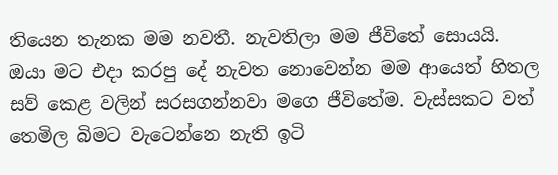තියෙන තැනක මම නවතී. නැවතිලා මම ජීවිතේ සොයයි. ඔයා මට එදා කරපු දේ නැවත නොවෙන්න මම ආයෙත් හිතල සව් කෙළ වලින් සරසගන්නවා මගෙ ජීවිතේම. වැස්සකට වත් තෙමිල බිමට වැටෙන්නෙ නැති ඉටි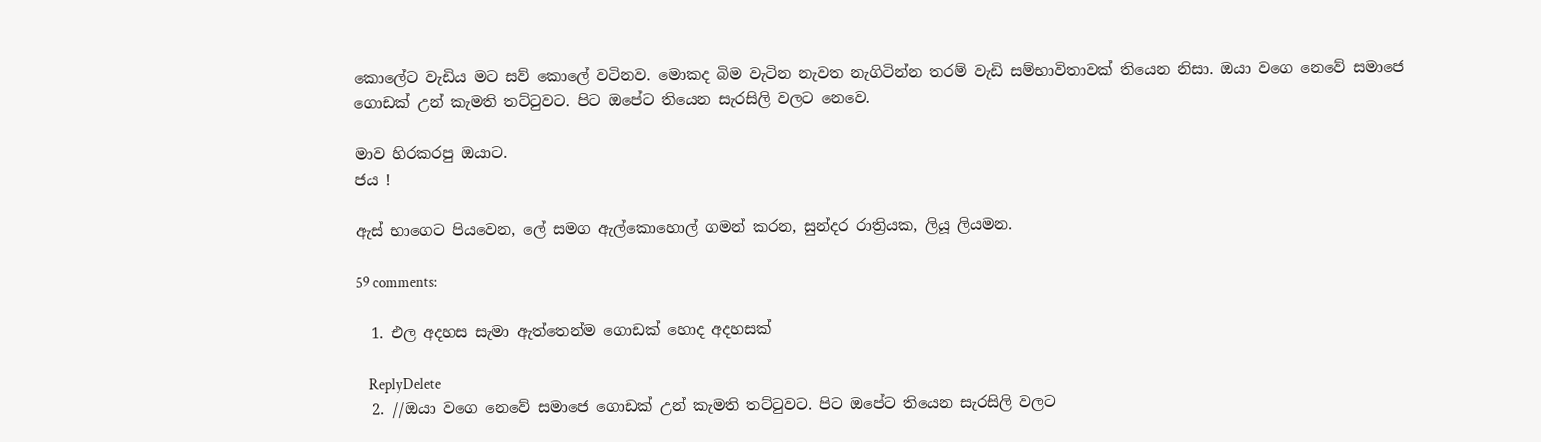කොලේට වැඩිය මට සව් කොලේ වටිනව. මොකද බිම වැටින නැවත නැගිටින්න තරම් වැඩි සම්භාවිතාවක් තියෙන නිසා. ඔයා වගෙ නෙවේ සමාජෙ ගොඩක් උන් කැමති තට්ටුවට. පිට ඔපේට තියෙන සැරසිලි වලට නෙවෙ.

මාව හිරකරපු ඔයාට.
ජය !

ඇස් භාගෙට පියවෙන, ලේ සමග ඇල්කොහොල් ගමන් කරන, සුන්දර රාත්‍රියක, ලියූ ලියමන.

59 comments:

  1. එල අදහස සැමා ඇත්තෙන්ම ගොඩක් හොද අදහසක්

    ReplyDelete
  2. //ඔයා වගෙ නෙවේ සමාජෙ ගොඩක් උන් කැමති තට්ටුවට. පිට ඔපේට තියෙන සැරසිලි වලට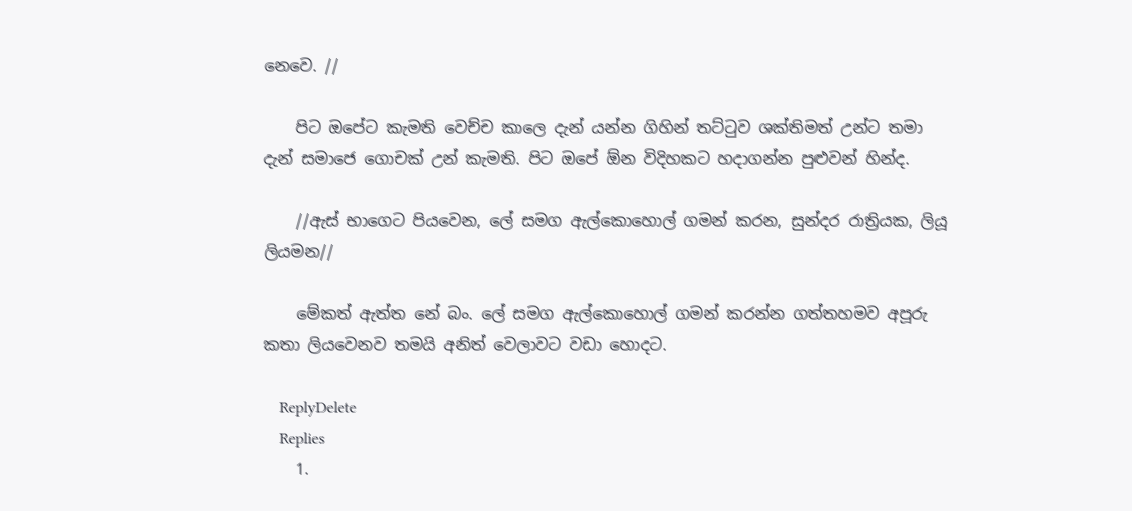නෙවෙ. //

    පිට ඔපේට කැමති වෙච්ච කාලෙ දැන් යන්න ගිහින් තට්ටුව ශක්තිමත් උන්ට තමා දැන් සමාජෙ ගොචක් උන් කැමති. පිට ඔපේ ඕන විදිහකට හදාගන්න පුළුවන් හින්ද.

    //ඇස් භාගෙට පියවෙන, ලේ සමග ඇල්කොහොල් ගමන් කරන, සුන්දර රාත්‍රියක, ලියූ ලියමන//

    මේකත් ඇත්ත නේ බං. ලේ සමග ඇල්කොහොල් ගමන් කරන්න ගත්තහමව අපූරු කතා ලියවෙනව තමයි අනිත් වෙලාවට වඩා හොදට.

    ReplyDelete
    Replies
    1.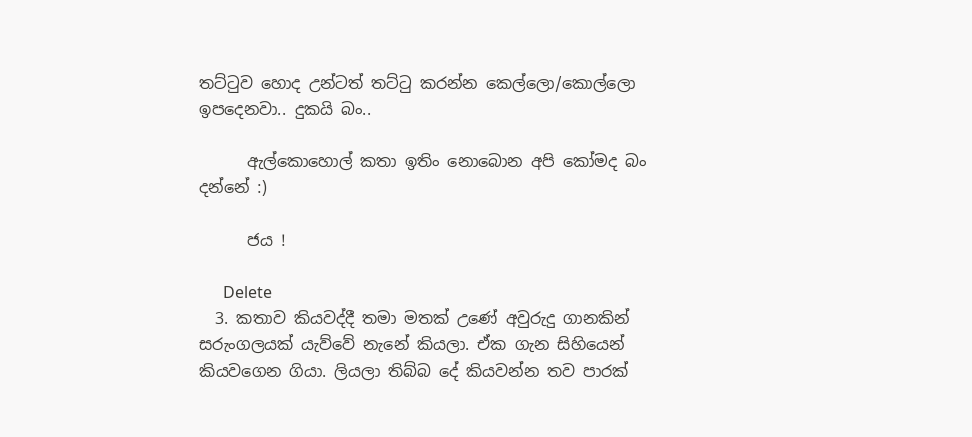තට්ටුව හොද උන්ටත් තට්ටු කරන්න කෙල්ලො/කොල්ලො ඉපදෙනවා.. දුකයි බං..

      ඇල්කොහොල් කතා ඉතිං නොබොන අපි කෝමද බං දන්නේ :)

      ජය !

      Delete
  3. කතාව කියවද්දී තමා මතක් උණේ අවුරුදු ගානකින් සරුංගලයක් යැව්වේ නැනේ කියලා. ඒක ගැන සිහියෙන් කියවගෙන ගියා. ලියලා තිබ්බ දේ කියවන්න තව පාරක්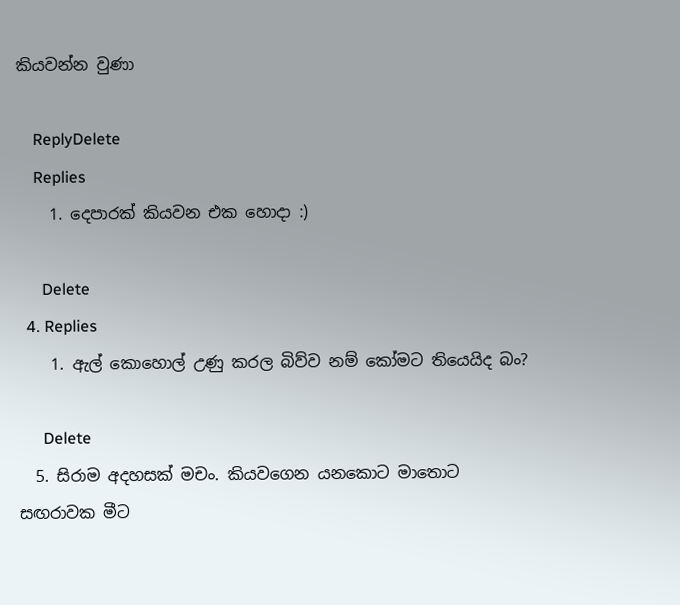කියවන්න වුණා

    ReplyDelete
    Replies
    1. දෙපාරක් කියවන එක හොදා :)

      Delete
  4. Replies
    1. ඇල් කොහොල් උණු කරල බිව්ව නම් කෝමට තියෙයිද බං?

      Delete
  5. සිරාම අදහසක් මචං. කියවගෙන යනකොට මාතොට සඟරාවක මීට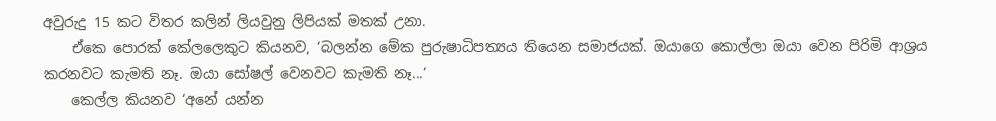අවුරුදු 15 කට විතර කලින් ලියවුනු ලිපියක් මතක් උනා.
    ඒකෙ පොරක් කේලලෙකුට කියනව, ‘බලන්න මේක පුරුෂාධිපත්‍යය තියෙන සමාජයක්. ඔයාගෙ කොල්ලා ඔයා වෙන පිරිමි ආශ්‍රය කරනවට කැමති නෑ. ඔයා ‍සෝෂල් වෙනවට කැමති නෑ...‘
    කෙල්ල කියනව ‘අනේ යන්න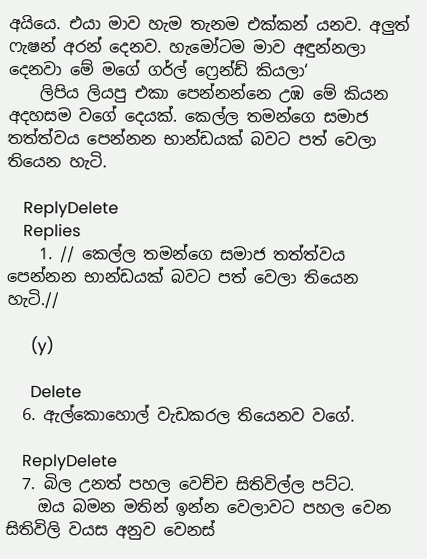අයියෙ. එයා මාව හැම තැනම එක්කන් යනව. අලුත් ෆැෂන් අරන් දෙනව. හැමෝටම මාව අඳුන්නලා දෙනවා මේ මගේ ගර්ල් ෆ්‍රෙන්ඩ් කියලා‘
    ලිපිය ලියපු එකා පෙන්නන්නෙ උඹ මේ කියන අදහසම වගේ දෙයක්. කෙල්ල තමන්ගෙ සමාජ තත්ත්වය පෙන්නන භාන්ඩයක් බවට පත් වෙලා තියෙන හැටි.

    ReplyDelete
    Replies
    1. // කෙල්ල තමන්ගෙ සමාජ තත්ත්වය පෙන්නන භාන්ඩයක් බවට පත් වෙලා තියෙන හැටි.//

      (y)

      Delete
  6. ඇල්කොහොල් වැඩකරල තියෙනව වගේ.

    ReplyDelete
  7. බිල උනත් පහල වෙච්ච සිතිවිල්ල පට්ට.
    ඔය බමන මතින් ඉන්න වෙලාවට පහල වෙන සිතිවිලි වයස අනුව වෙනස්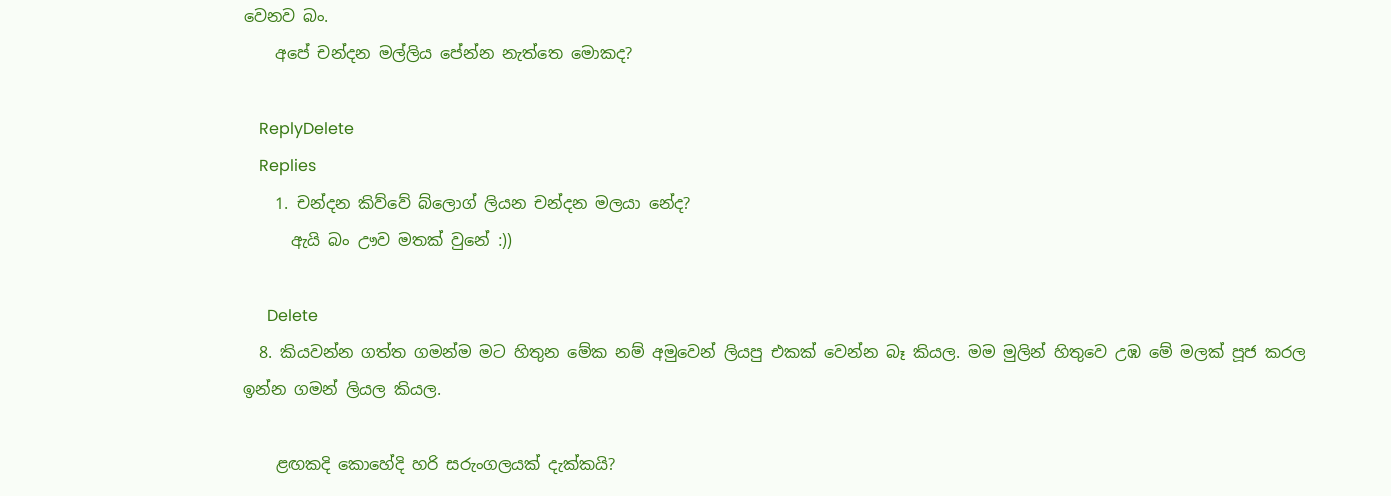වෙනව බං.
    අපේ චන්දන මල්ලිය පේන්න නැත්තෙ මොකද?

    ReplyDelete
    Replies
    1. චන්දන කිව්වේ බ්ලොග් ලියන චන්දන මලයා නේද?
      ඇයි බං ඌව මතක් වුනේ :))

      Delete
  8. කියවන්න ගත්ත ගමන්ම මට හිතුන මේක නම් අමුවෙන් ලියපු එකක් වෙන්න බෑ කියල. මම මුලින් හිතුවෙ උඹ මේ මලක් පූජ කරල ඉන්න ගමන් ලියල කියල.

    ළඟකදි කොහේදි හරි සරුංගලයක් දැක්කයි?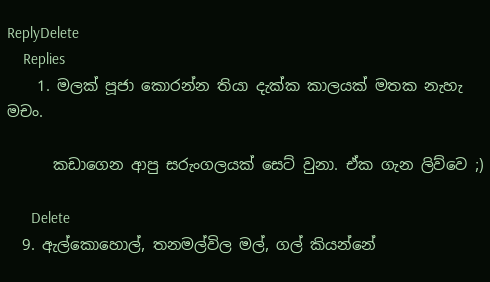ReplyDelete
    Replies
    1. මලක් පූජා කොරන්න තියා දැක්ක කාලයක් මතක නැහැ මචං.

      කඩාගෙන ආපු සරුංගලයක් සෙට් වුනා. ඒක ගැන ලිව්වෙ ;)

      Delete
  9. ඇල්කොහොල්, තනමල්විල මල්, ගල් කියන්නේ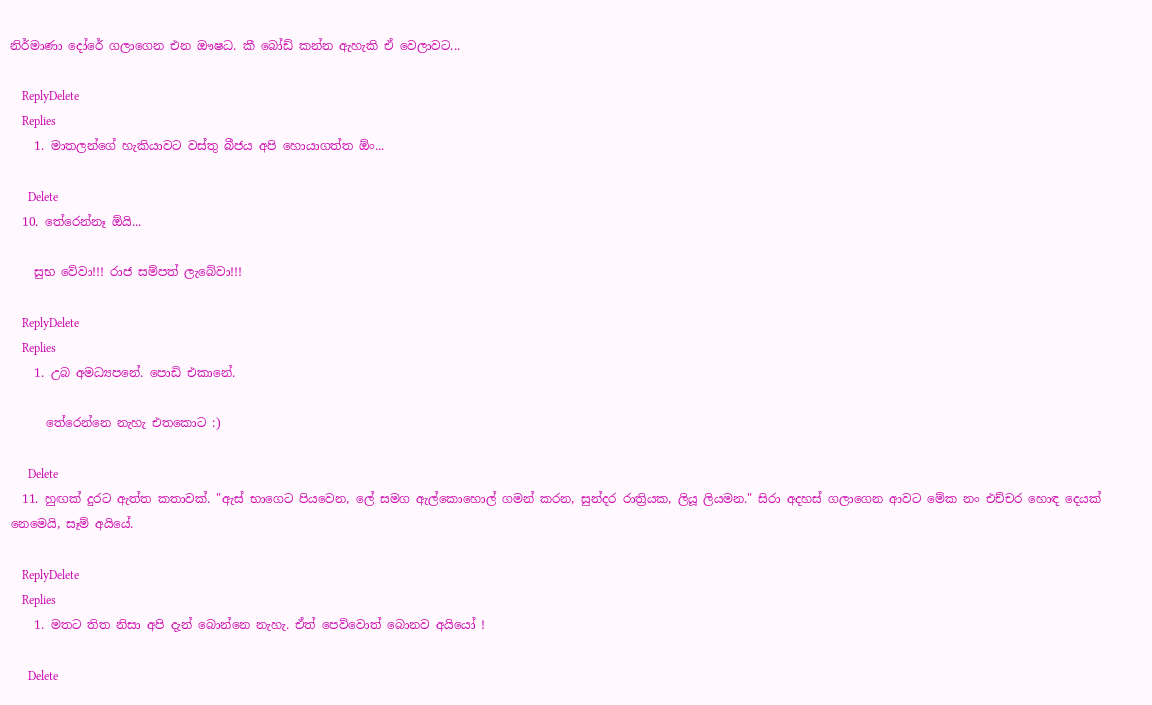නිර්මාණා දෝරේ ගලාගෙන එන ඖෂධ. කී බෝඩ් කන්න ඇහැකි ඒ වෙලාවට...

    ReplyDelete
    Replies
    1. මාතලන්ගේ හැකියාවට වස්තු බීජය අපි හොයාගත්ත ඕං...

      Delete
  10. තේරෙන්නෑ ඕයි...

    සුභ වේවා!!! රාජ සම්පත් ලැබේවා!!!

    ReplyDelete
    Replies
    1. උබ අමධ්‍යපනේ. පොඩි එකානේ.

      තේරෙන්නෙ නැහැ එතකොට :)

      Delete
  11. හුඟක් දුරට ඇත්ත කතාවක්. "ඇස් භාගෙට පියවෙන, ලේ සමග ඇල්කොහොල් ගමන් කරන, සුන්දර රාත්‍රියක, ලියූ ලියමන." සිරා අදහස් ගලාගෙන ආවට මේක නං එච්චර හොඳ දෙයක් නෙමෙයි, සෑම් අයියේ.

    ReplyDelete
    Replies
    1. මතට තිත නිසා අපි දැන් බොන්නෙ නැහැ. ඒත් පෙව්වොත් බොනව අයියෝ !

      Delete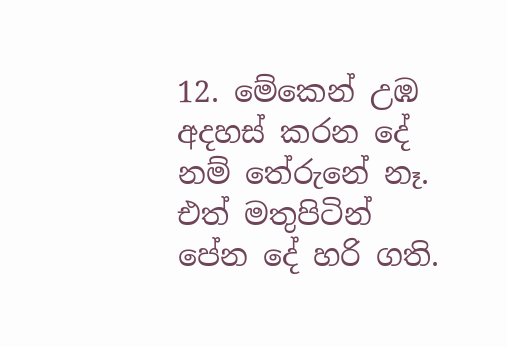12. මේකෙන් උඹ අදහස් කරන දේ නම් තේරුනේ නෑ. එත් මතුපිටින් පේන දේ හරි ගති.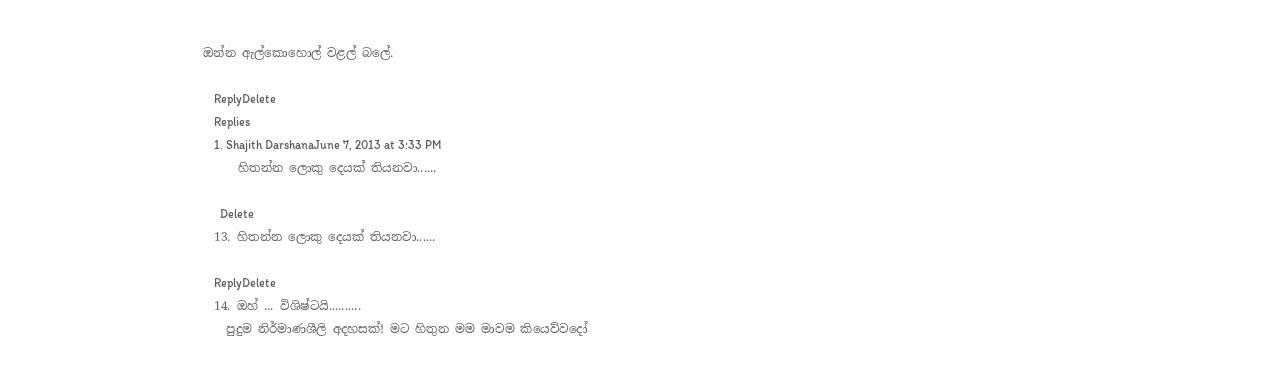ඔන්න ඇල්කොහොල් වළල් බලේ.

    ReplyDelete
    Replies
    1. Shajith DarshanaJune 7, 2013 at 3:33 PM
      හිතන්න ලොකු දෙයක් තියනවා......

      Delete
  13. හිතන්න ලොකු දෙයක් තියනවා......

    ReplyDelete
  14. ඔහ් ... විශිෂ්ටයි..........
    පුදුම නිර්මාණශීලි අදහසක්! මට හිතුන මම මාවම කියෙව්වදෝ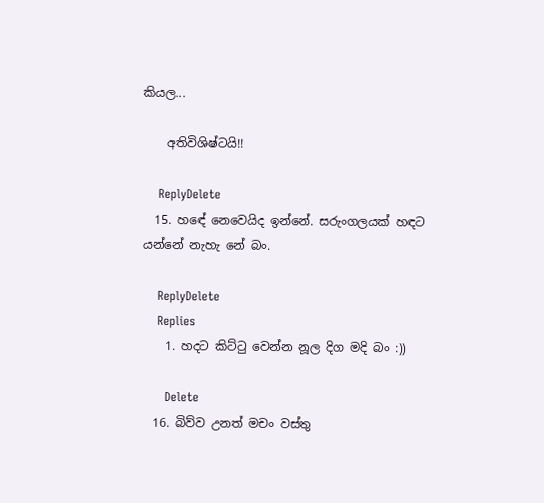කියල...

    අතිවිශිෂ්ටයි!!

    ReplyDelete
  15. හඳේ නෙවෙයිද ඉන්නේ. සරුංගලයක් හඳට යන්නේ නැහැ නේ බං.

    ReplyDelete
    Replies
    1. හදට කිට්ටු වෙන්න නූල දිග මදි බං :))

      Delete
  16. බිව්ව උනත් මචං වස්තු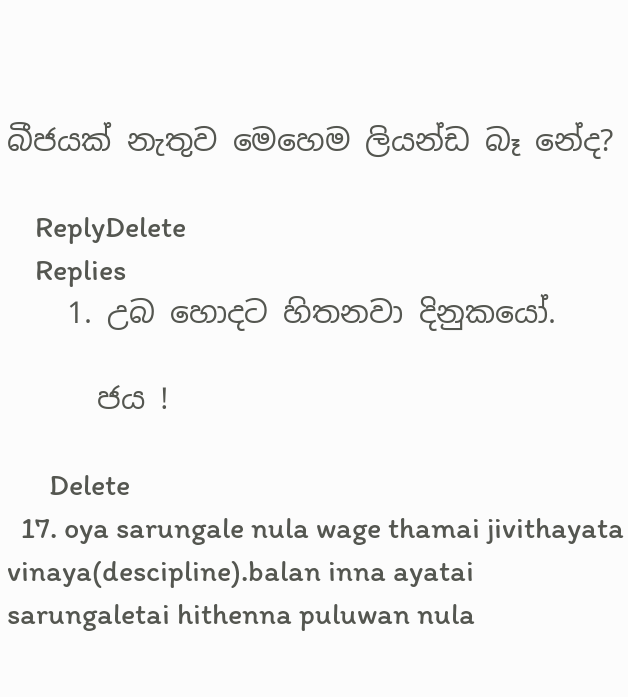බීජයක් නැතුව මෙහෙම ලියන්ඩ බෑ නේද?

    ReplyDelete
    Replies
    1. උබ හොදට හිතනවා දිනුකයෝ.

      ජය !

      Delete
  17. oya sarungale nula wage thamai jivithayata vinaya(descipline).balan inna ayatai sarungaletai hithenna puluwan nula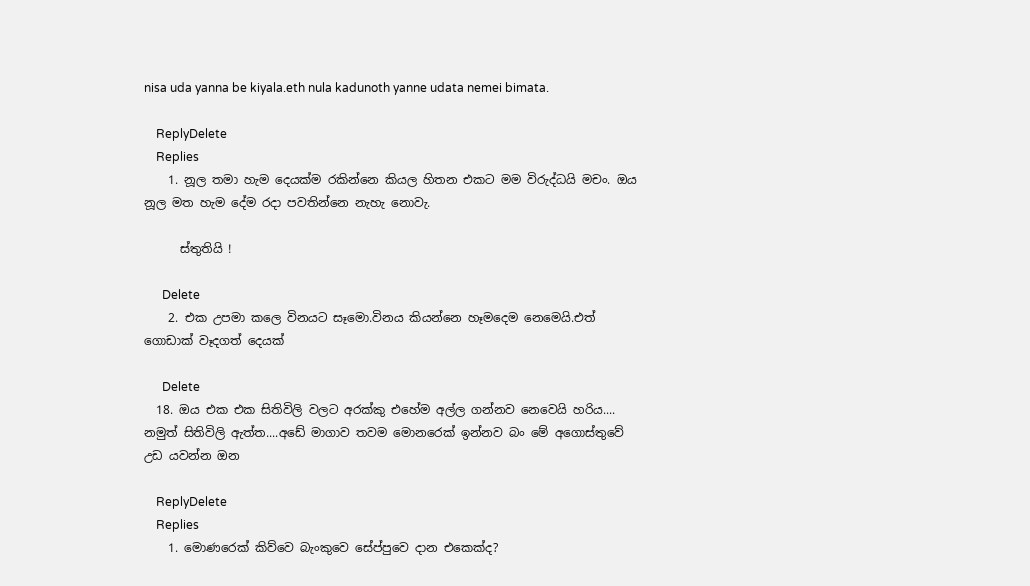nisa uda yanna be kiyala.eth nula kadunoth yanne udata nemei bimata.

    ReplyDelete
    Replies
    1. නූල තමා හැම දෙයක්ම රකින්නෙ කියල හිතන එකට මම විරුද්ධයි මචං. ඔය නූල මත හැම දේම රදා පවතින්නෙ නැහැ නොවැ.

      ස්තුතියි !

      Delete
    2. එක උපමා කලෙ විනයට සෑමො.විනය කියන්නෙ හෑමදෙම නෙමෙයි.එත් ගොඩාක් වෑදගත් දෙයක්

      Delete
  18. ඔය එක එක සිතිවිලි වලට අරක්කු එහේම අල්ල ගන්නව නෙවෙයි හරිය.... නමුත් සිතිවිලි ඇත්ත....අඩේ මාගාව තවම මොනරෙක් ඉන්නව බං මේ අගොස්තුවේ උඩ යවන්න ඔන

    ReplyDelete
    Replies
    1. මොණරෙක් කිව්වෙ බැංකුවෙ සේප්පුවෙ දාන එකෙක්ද?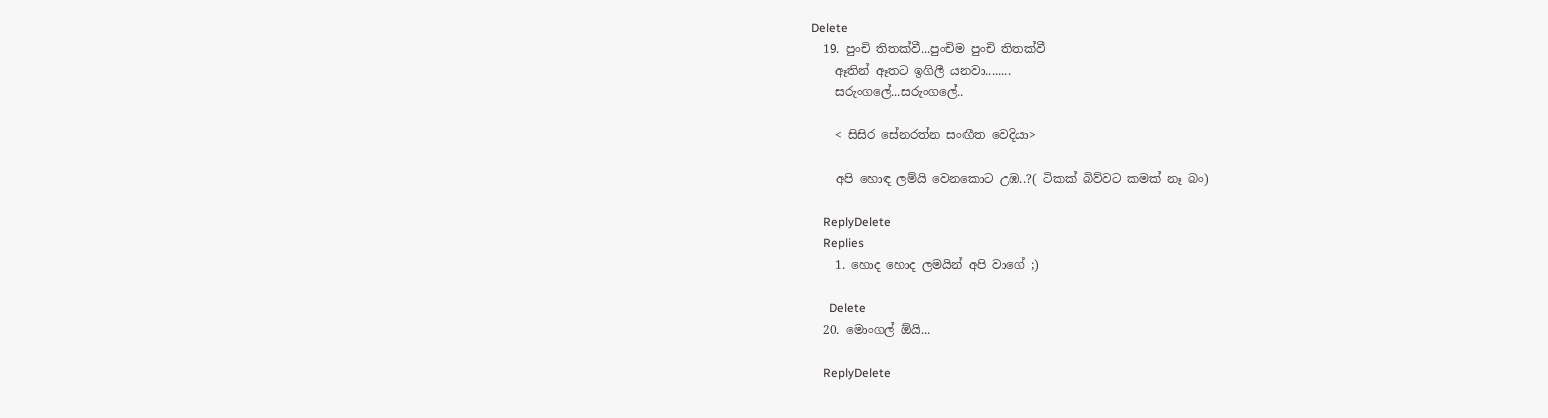Delete
  19. පුංචි තිතක්වී...පුංචිම පුංචි තිතක්වී
    ඈතින් ඈතට ඉගිලී යනවා........
    සරුංගලේ...සරුංගලේ..

    < සිසිර සේනරත්න සංඟීත වෙදියා>

    අපි හොඳ ලම්යි වෙනකොට උඹ..?( ටිකක් බිව්වට කමක් නෑ බං)

    ReplyDelete
    Replies
    1. හොද හොද ලමයින් අපි වාගේ ;)

      Delete
  20. මොංගල් ඕයි...

    ReplyDelete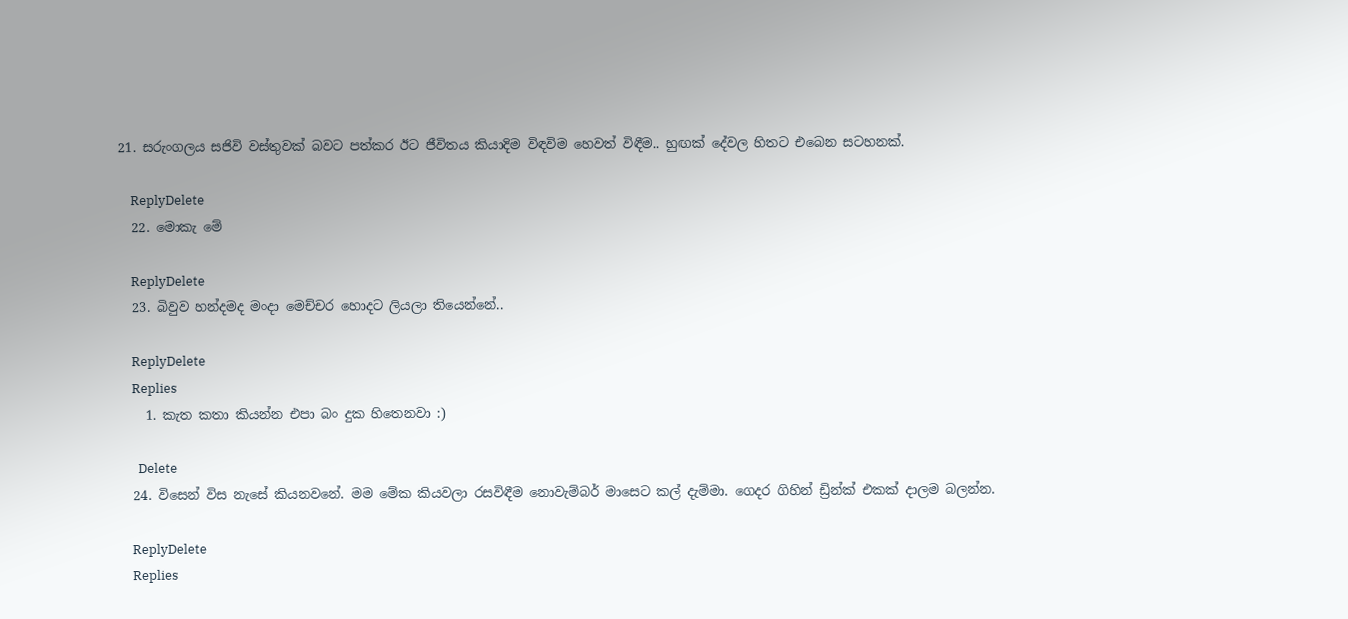21. සරුංගලය සජිවි වස්තුවක් බවට පත්කර ඊට ජීවිතය කියාදිම විඳවිම හෙවත් විඳීම.. හුඟක් දේවල හිතට එබෙන සටහනක්.

    ReplyDelete
  22. මොකැ මේ

    ReplyDelete
  23. බිවුව හන්දමද මංදා මෙච්චර හොදට ලියලා තියෙන්නේ..

    ReplyDelete
    Replies
    1. කැත කතා කියන්න එපා බං දුක හිතෙනවා :)

      Delete
  24. විසෙන් විස නැසේ කියනවනේ. මම මේක කියවලා රසවිඳීම නොවැම්බර් මාසෙට කල් දැම්මා. ගෙදර ගිහින් ඩ්‍රින්ක් එකක් දාලම බලන්න.

    ReplyDelete
    Replies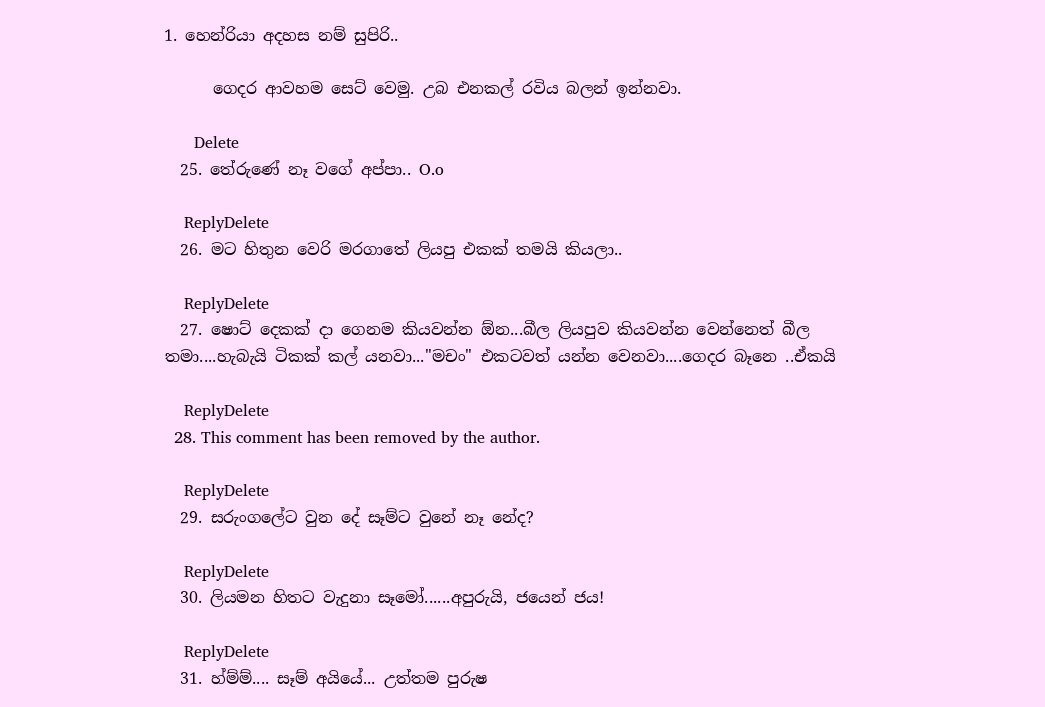1. හෙන්රියා අදහස නම් සුපිරි..

      ගෙදර ආවහම සෙට් වෙමු. උබ එනකල් රවිය බලන් ඉන්නවා.

      Delete
  25. තේරුණේ නෑ වගේ අප්පා.. O.o

    ReplyDelete
  26. මට හිතුන වෙරි මරගාතේ ලියපු එකක් තමයි කියලා..

    ReplyDelete
  27. ෂොට් දෙකක් දා ගෙනම කියවන්න ඕන...බීල ලියපුව කියවන්න වෙන්නෙත් බීල තමා....හැබැයි ටිකක් කල් යනවා..."මචං" එකටවත් යන්න වෙනවා....ගෙදර බෑනෙ ..ඒකයි

    ReplyDelete
  28. This comment has been removed by the author.

    ReplyDelete
  29. සරුංගලේට වුන දේ සෑම්ට වුනේ නෑ නේද?

    ReplyDelete
  30. ලියමන හිතට වැදුනා සෑමෝ......අපුරුයි, ජයෙන් ජය!

    ReplyDelete
  31. හ්ම්ම්.... සෑම් අයියේ... උත්තම පුරුෂ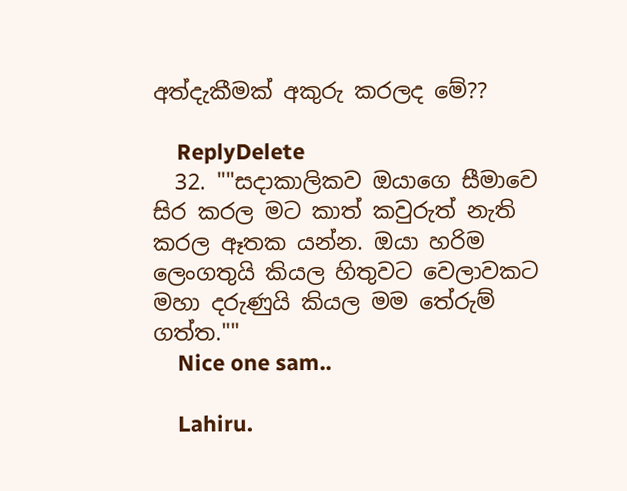අත්දැකීමක් අකුරු කරලද මේ??

    ReplyDelete
  32. ""සදාකාලිකව ඔයාගෙ සීමාවෙ සිර කරල මට කාත් කවුරුත් නැති කරල ඈතක යන්න. ඔයා හරිම ලෙංගතුයි කියල හිතුවට වෙලාවකට මහා දරුණුයි කියල මම තේරුම් ගත්ත.""
    Nice one sam..

    Lahiru.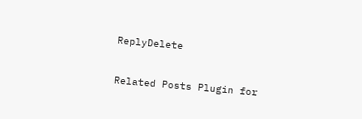ReplyDelete

Related Posts Plugin for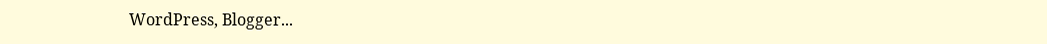WordPress, Blogger...